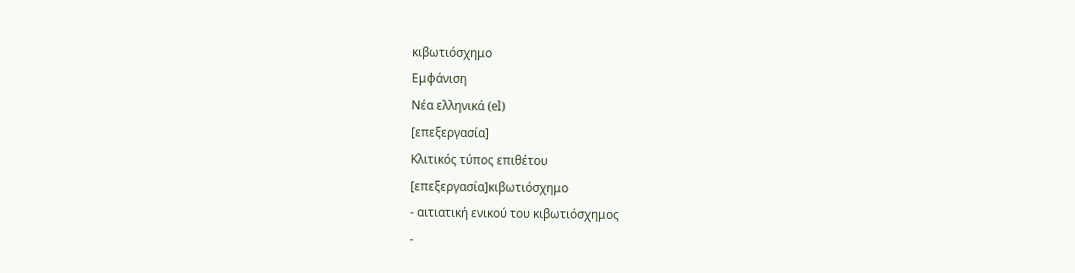κιβωτιόσχημο
Εμφάνιση
Νέα ελληνικά (el)
[επεξεργασία]
Κλιτικός τύπος επιθέτου
[επεξεργασία]κιβωτιόσχημο
- αιτιατική ενικού του κιβωτιόσχημος
-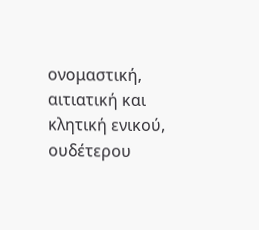ονομαστική, αιτιατική και κλητική ενικού, ουδέτερου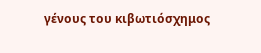γένους του κιβωτιόσχημος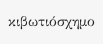κιβωτιόσχημο